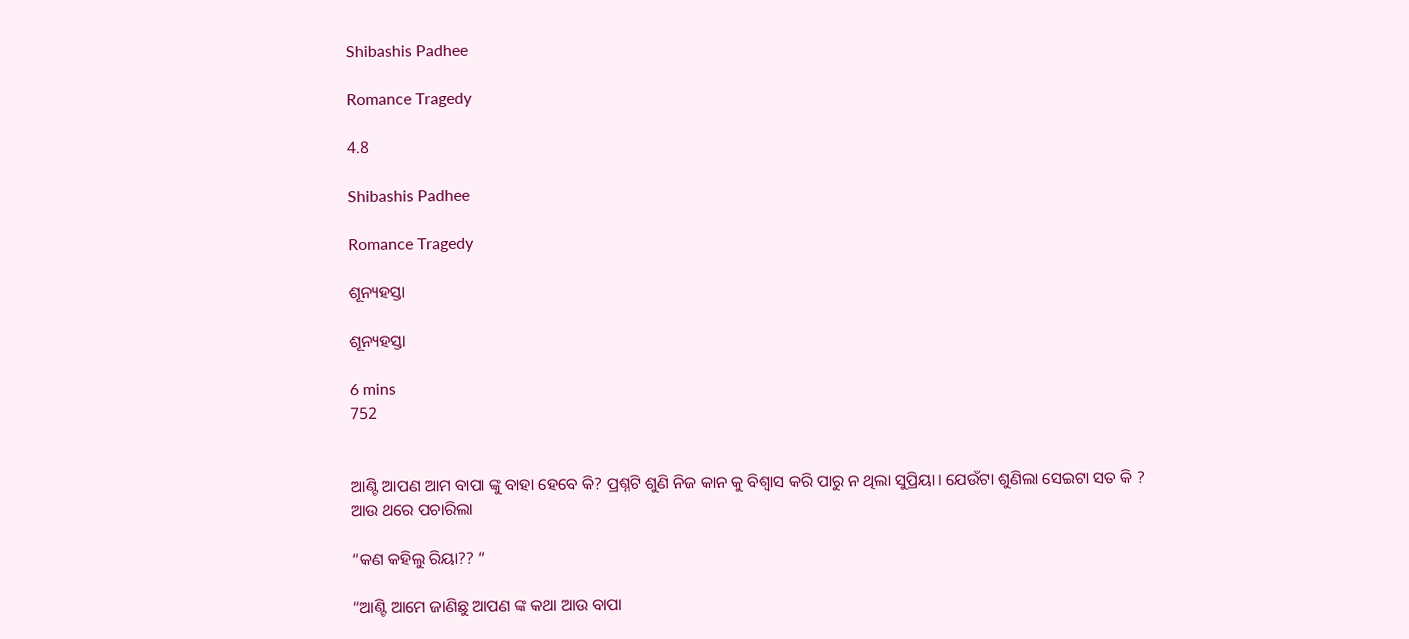Shibashis Padhee

Romance Tragedy

4.8

Shibashis Padhee

Romance Tragedy

ଶୂନ୍ୟହସ୍ତା

ଶୂନ୍ୟହସ୍ତା

6 mins
752


ଆଣ୍ଟି ଆପଣ ଆମ ବାପା ଙ୍କୁ ବାହା ହେବେ କି? ପ୍ରଶ୍ନଟି ଶୁଣି ନିଜ କାନ କୁ ବିଶ୍ୱାସ କରି ପାରୁ ନ ଥିଲା ସୁପ୍ରିୟା। ଯେଉଁଟା ଶୁଣିଲା ସେଇଟା ସତ କି ? ଆଉ ଥରେ ପଚାରିଲା

“କଣ କହିଲୁ ରିୟା?? “

“ଆଣ୍ଟି ଆମେ ଜାଣିଛୁ ଆପଣ ଙ୍କ କଥା ଆଉ ବାପା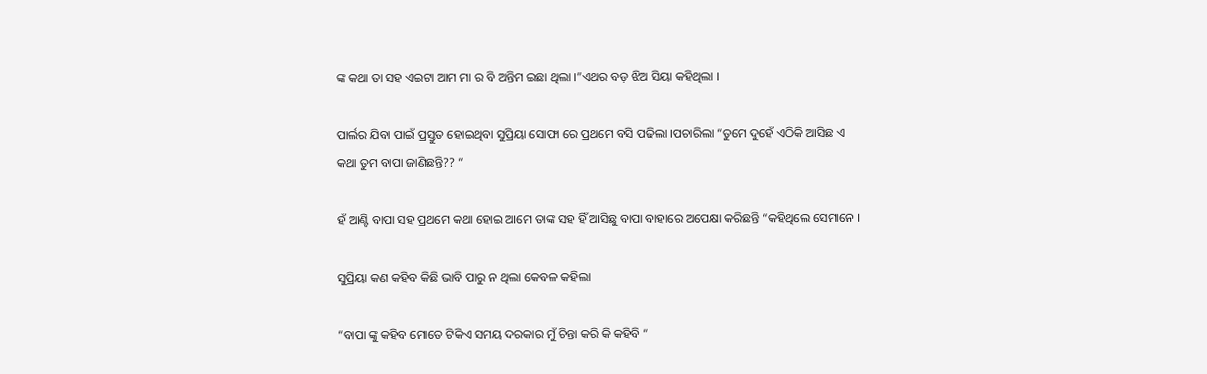ଙ୍କ କଥା ତା ସହ ଏଇଟା ଆମ ମା ର ବି ଅନ୍ତିମ ଇଛା ଥିଲା ।”ଏଥର ବଡ଼ ଝିଅ ସିୟା କହିଥିଲା ।

ପାର୍ଲର ଯିବା ପାଇଁ ପ୍ରସ୍ତୁତ ହୋଇଥିବା ସୁପ୍ରିୟା ସୋଫା ରେ ପ୍ରଥମେ ବସି ପଢିଲା ।ପଚାରିଲା “ତୁମେ ଦୁହେଁ ଏଠିକି ଆସିଛ ଏ କଥା ତୁମ ବାପା ଜାଣିଛନ୍ତି?? “

ହଁ ଆଣ୍ଟି ବାପା ସହ ପ୍ରଥମେ କଥା ହୋଇ ଆମେ ତାଙ୍କ ସହ ହିଁ ଆସିଛୁ ବାପା ବାହାରେ ଅପେକ୍ଷା କରିଛନ୍ତି “କହିଥିଲେ ସେମାନେ ।

ସୁପ୍ରିୟା କଣ କହିବ କିଛି ଭାବି ପାରୁ ନ ଥିଲା କେବଳ କହିଲା

“ବାପା ଙ୍କୁ କହିବ ମୋତେ ଟିକିଏ ସମୟ ଦରକାର ମୁଁ ଚିନ୍ତା କରି କି କହିବି “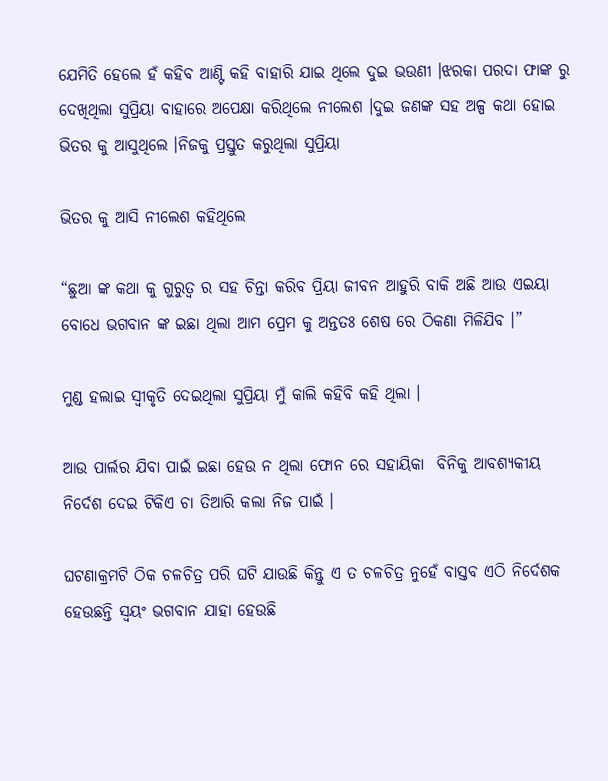ଯେମିତି ହେଲେ ହଁ କହିବ ଆଣ୍ଟି କହି ବାହାରି ଯାଇ ଥିଲେ ଦୁଇ ଭଉଣୀ ।ଝରକା ପରଦା ଫାଙ୍କ ରୁ ଦେଖିଥିଲା ସୁପ୍ରିୟା ବାହାରେ ଅପେକ୍ଷା କରିଥିଲେ ନୀଲେଶ ।ଦୁଇ ଜଣଙ୍କ ସହ ଅଳ୍ପ କଥା ହୋଇ ଭିତର କୁ ଆସୁଥିଲେ ।ନିଜକୁ ପ୍ରସ୍ତୁତ କରୁଥିଲା ସୁପ୍ରିୟା

ଭିତର କୁ ଆସି ନୀଲେଶ କହିଥିଲେ

“ଛୁଆ ଙ୍କ କଥା କୁ ଗୁରୁତ୍ୱ ର ସହ ଚିନ୍ତା କରିବ ପ୍ରିୟା ଜୀବନ ଆହୁରି ବାକି ଅଛି ଆଉ ଏଇୟା ବୋଧେ ଭଗବାନ ଙ୍କ ଇଛା ଥିଲା ଆମ ପ୍ରେମ କୁ ଅନ୍ତତଃ ଶେଷ ରେ ଠିକଣା ମିଳିଯିବ ।”

ମୁଣ୍ଡ ହଲାଇ ସ୍ୱୀକୃତି ଦେଇଥିଲା ସୁପ୍ରିୟା ମୁଁ କାଲି କହିବି କହି ଥିଲା ।

ଆଉ ପାର୍ଲର ଯିବା ପାଇଁ ଇଛା ହେଉ ନ ଥିଲା ଫୋନ ରେ ସହାୟିକା  ବିନିକୁ ଆବଶ୍ୟକୀୟ ନିର୍ଦେଶ ଦେଇ ଟିକିଏ ଚା ତିଆରି କଲା ନିଜ ପାଇଁ ।

ଘଟଣାକ୍ରମଟି ଠିକ ଚଳଚିତ୍ର ପରି ଘଟି ଯାଉଛି କିନ୍ତୁ ଏ ତ ଚଳଚିତ୍ର ନୁହେଁ ବାସ୍ତବ ଏଠି ନିର୍ଦେଶକ ହେଉଛନ୍ତି ସ୍ୱୟଂ ଭଗବାନ ଯାହା ହେଉଛି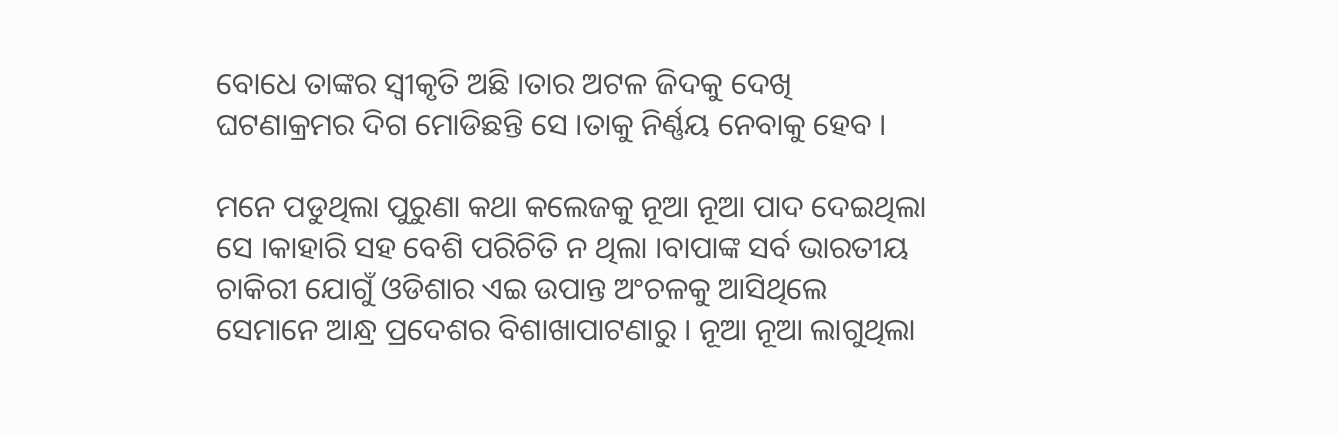ବୋଧେ ତାଙ୍କର ସ୍ୱୀକୃତି ଅଛି ।ତାର ଅଟଳ ଜିଦକୁ ଦେଖି ଘଟଣାକ୍ରମର ଦିଗ ମୋଡିଛନ୍ତି ସେ ।ତାକୁ ନିର୍ଣ୍ଣୟ ନେବାକୁ ହେବ ।

ମନେ ପଡୁଥିଲା ପୁରୁଣା କଥା କଲେଜକୁ ନୂଆ ନୂଆ ପାଦ ଦେଇଥିଲା ସେ ।କାହାରି ସହ ବେଶି ପରିଚିତି ନ ଥିଲା ।ବାପାଙ୍କ ସର୍ବ ଭାରତୀୟ ଚାକିରୀ ଯୋଗୁଁ ଓଡିଶାର ଏଇ ଉପାନ୍ତ ଅଂଚଳକୁ ଆସିଥିଲେ ସେମାନେ ଆନ୍ଧ୍ର ପ୍ରଦେଶର ବିଶାଖାପାଟଣାରୁ । ନୂଆ ନୂଆ ଲାଗୁଥିଲା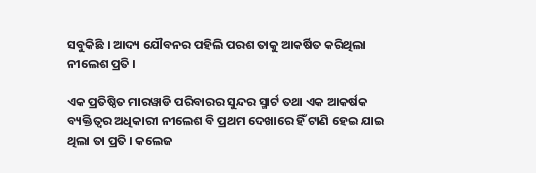ସବୁକିଛି । ଆଦ୍ୟ ଯୌବନର ପହିଲି ପରଶ ତାକୁ ଆକର୍ଷିତ କରିଥିଲା ନୀଲେଶ ପ୍ରତି ।

ଏକ ପ୍ରତିଷ୍ଠିତ ମାରୱାଡି ପରିବାରର ସୁନ୍ଦର ସ୍ମାର୍ଟ ତଥା ଏକ ଆକର୍ଷକ ବ୍ୟକ୍ତିତ୍ୱର ଅଧିକାରୀ ନୀଲେଶ ବି ପ୍ରଥମ ଦେଖାରେ ହିଁ ଟାଣି ହେଇ ଯାଇ ଥିଲା ତା ପ୍ରତି । କଲେଜ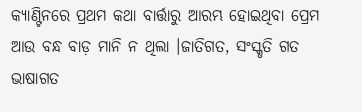କ୍ୟାଣ୍ଟିନରେ ପ୍ରଥମ କଥା ବାର୍ତ୍ତାରୁ ଆରମ୍ଭ ହୋଇଥିବା ପ୍ରେମ ଆଉ ବନ୍ଧ ବାଡ଼ ମାନି ନ ଥିଲା ।ଜାତିଗତ, ସଂସ୍କୃତି ଗତ ଭାଷାଗତ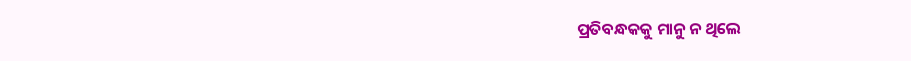ପ୍ରତିବନ୍ଧକକୁ ମାନୁ ନ ଥିଲେ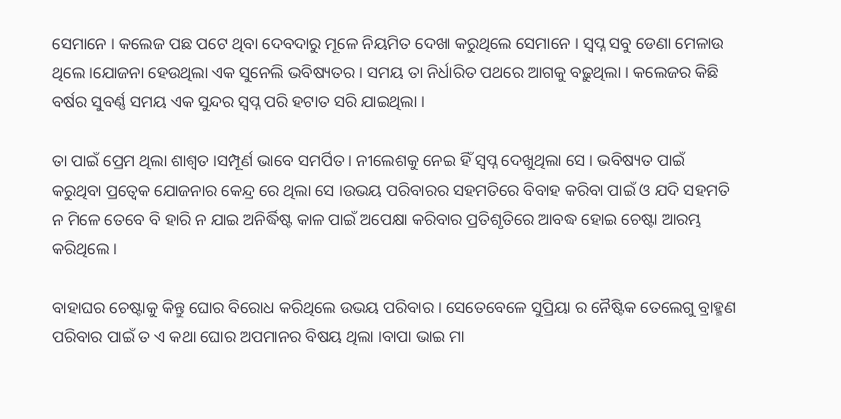ସେମାନେ । କଲେଜ ପଛ ପଟେ ଥିବା ଦେବଦାରୁ ମୂଳେ ନିୟମିତ ଦେଖା କରୁଥିଲେ ସେମାନେ । ସ୍ବପ୍ନ ସବୁ ଡେଣା ମେଳାଉ ଥିଲେ ।ଯୋଜନା ହେଉଥିଲା ଏକ ସୁନେଲି ଭବିଷ୍ୟତର । ସମୟ ତା ନିର୍ଧାରିତ ପଥରେ ଆଗକୁ ବଢ଼ୁଥିଲା । କଲେଜର କିଛି ବର୍ଷର ସୁବର୍ଣ୍ଣ ସମୟ ଏକ ସୁନ୍ଦର ସ୍ବପ୍ନ ପରି ହଟାତ ସରି ଯାଇଥିଲା ।

ତା ପାଇଁ ପ୍ରେମ ଥିଲା ଶାଶ୍ୱତ ।ସମ୍ପୂର୍ଣ ଭାବେ ସମର୍ପିତ । ନୀଲେଶକୁ ନେଇ ହିଁ ସ୍ବପ୍ନ ଦେଖୁଥିଲା ସେ । ଭବିଷ୍ୟତ ପାଇଁ କରୁଥିବା ପ୍ରତ୍ୱେକ ଯୋଜନାର କେନ୍ଦ୍ର ରେ ଥିଲା ସେ ।ଉଭୟ ପରିବାରର ସହମତିରେ ବିବାହ କରିବା ପାଇଁ ଓ ଯଦି ସହମତି ନ ମିଳେ ତେବେ ବି ହାରି ନ ଯାଇ ଅନିର୍ଦ୍ଧିଷ୍ଟ କାଳ ପାଇଁ ଅପେକ୍ଷା କରିବାର ପ୍ରତିଶୃତିରେ ଆବଦ୍ଧ ହୋଇ ଚେଷ୍ଟା ଆରମ୍ଭ କରିଥିଲେ ।

ବାହାଘର ଚେଷ୍ଟାକୁ କିନ୍ତୁ ଘୋର ବିରୋଧ କରିଥିଲେ ଉଭୟ ପରିବାର । ସେତେବେଳେ ସୁପ୍ରିୟା ର ନୈଷ୍ଟିକ ତେଲେଗୁ ବ୍ରାହ୍ମଣ ପରିବାର ପାଇଁ ତ ଏ କଥା ଘୋର ଅପମାନର ବିଷୟ ଥିଲା ।ବାପା ଭାଇ ମା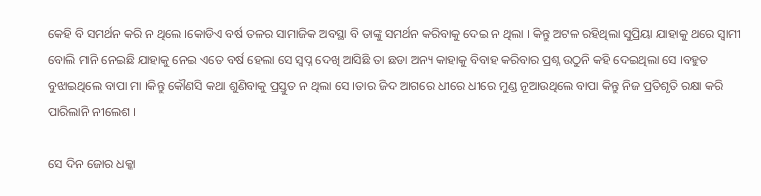କେହି ବି ସମର୍ଥନ କରି ନ ଥିଲେ ।କୋଡିଏ ବର୍ଷ ତଳର ସାମାଜିକ ଅବସ୍ଥା ବି ତାଙ୍କୁ ସମର୍ଥନ କରିବାକୁ ଦେଇ ନ ଥିଲା । କିନ୍ତୁ ଅଟଳ ରହିଥିଲା ସୁପ୍ରିୟା ଯାହାକୁ ଥରେ ସ୍ୱାମୀ ବୋଲି ମାନି ନେଇଛି ଯାହାକୁ ନେଇ ଏତେ ବର୍ଷ ହେଲା ସେ ସ୍ବପ୍ନ ଦେଖି ଆସିଛି ତା ଛଡା ଅନ୍ୟ କାହାକୁ ବିବାହ କରିବାର ପ୍ରଶ୍ନ ଉଠୁନି କହି ଦେଇଥିଲା ସେ ।ବହୁତ ବୁଝାଇଥିଲେ ବାପା ମା ।କିନ୍ତୁ କୌଣସି କଥା ଶୁଣିବାକୁ ପ୍ରସ୍ତୁତ ନ ଥିଲା ସେ ।ତାର ଜିଦ ଆଗରେ ଧୀରେ ଧୀରେ ମୁଣ୍ଡ ନୂଆଉଥିଲେ ବାପା କିନ୍ତୁ ନିଜ ପ୍ରତିଶୃତି ରକ୍ଷା କରି ପାରିଲାନି ନୀଲେଶ ।

ସେ ଦିନ ଜୋର ଧକ୍କା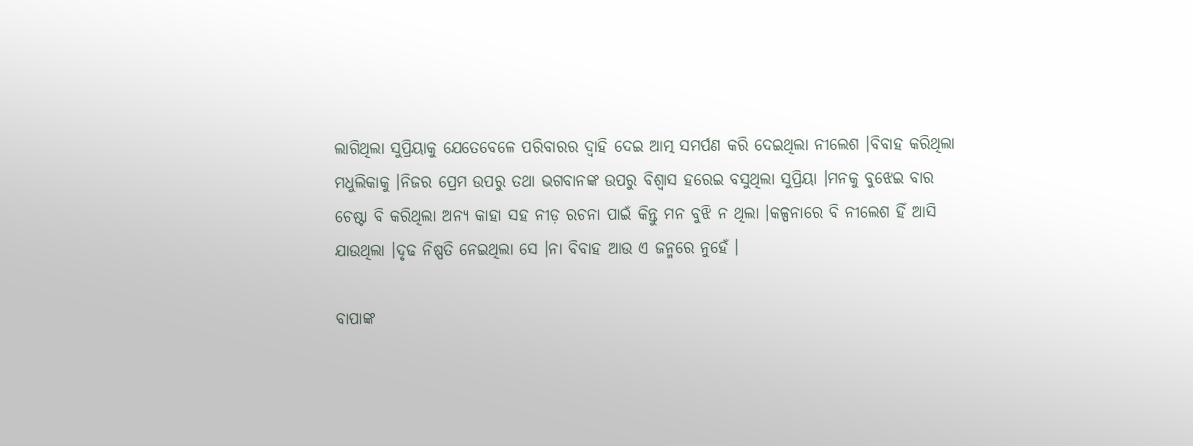ଲାଗିଥିଲା ସୁପ୍ରିୟାକୁ ଯେତେବେଳେ ପରିବାରର ଦ୍ୱାହି ଦେଇ ଆତ୍ମ ସମର୍ପଣ କରି ଦେଇଥିଲା ନୀଲେଶ ।ବିବାହ କରିଥିଲା ମଧୁଲିକାକୁ ।ନିଜର ପ୍ରେମ ଉପରୁ ତଥା ଭଗବାନଙ୍କ ଉପରୁ ବିଶ୍ୱାସ ହରେଇ ବସୁଥିଲା ସୁପ୍ରିୟା ।ମନକୁ ବୁଝେଇ ବାର ଚେଷ୍ଟା ବି କରିଥିଲା ଅନ୍ୟ କାହା ସହ ନୀଡ଼ ରଚନା ପାଇଁ କିନ୍ତୁ ମନ ବୁଝି ନ ଥିଲା ।କଳ୍ପନାରେ ବି ନୀଲେଶ ହିଁ ଆସି ଯାଉଥିଲା ।ଦୃଢ ନିଷ୍ପତି ନେଇଥିଲା ସେ ।ନା ବିବାହ ଆଉ ଏ ଜନ୍ମରେ ନୁହେଁ ।

ବାପାଙ୍କ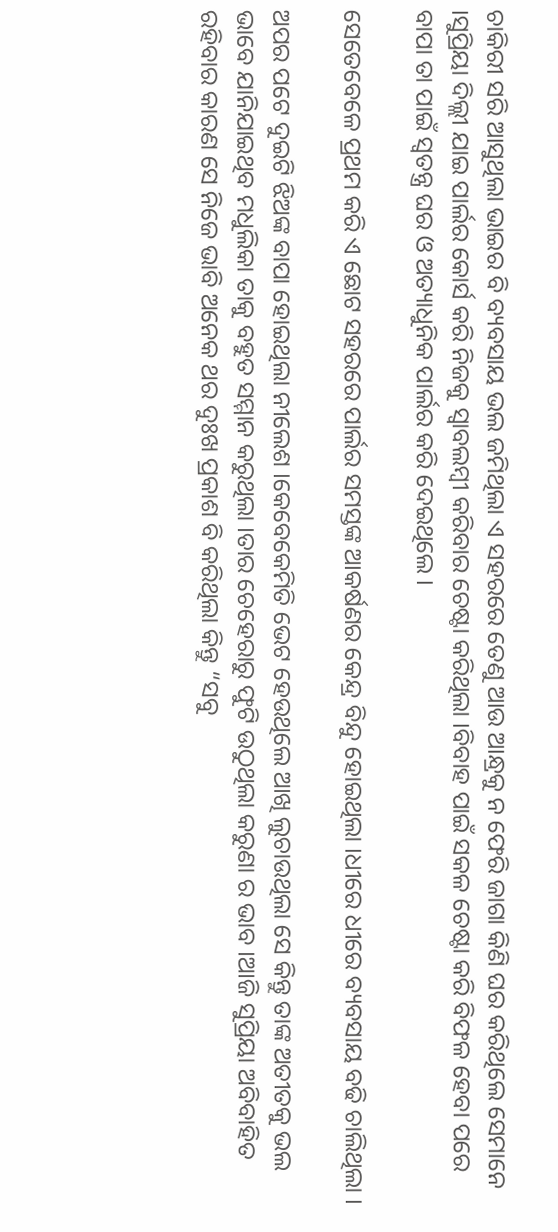ଚାକିରୀ ସରି ଆସୁଥିଲା ଭାଇର ବି ବ୍ୟବସାୟ ଭଲ ଜମିଥିଲା ଏ ସହରରେ ତେଣୁ ଆଉ ଆନ୍ଧ୍ରକୁ ନ ଫେରି ଜାଗା କିଣି ଘର କରିଥିଲେ ସେମାନେ ।ସୁପ୍ରିୟା ଦିଲ୍ଲୀ ଯାଇ ପାର୍ଲର କୋର୍ସ କରି ନିଜକୁ ସ୍ୱାବଲମ୍ବୀ କରିବାର ଚେଷ୍ଟା କରିଥିଲା ।ବିବାହ ପାଇଁ ସକଳ ଚେଷ୍ଟା କରି ବିଫଳ ହେବା ପରେ ବାପା ତା ପାଇଁ ସ୍ୱତନ୍ତ୍ର ଘର ଓ ଅତ୍ୟାଧୁନିକ ପାର୍ଲର କରି ଦେଇଥିଲେ ।

ସେତେବେଳେ ପ୍ରଥମ କରି ଏ ଛୋଟ ସହରରେ ପାର୍ଲର ସମସ୍ତଙ୍କ ଆକର୍ଷଣର କେନ୍ଦ୍ର ବିନ୍ଦୁ ହୋଇଥିଲା ।ଧୀରେ ଧୀରେ ବ୍ୟବସାୟ ବଢି ଚାଲିଥିଲା ।

ଅପର ପଟେ ଦୁଇଟି ଝିଅଙ୍କ ବାପା ହୋଇଥିଲା ନୀଲେଶ ।କେବେକେମିତି ଭେଟ ହେଉଥିଲେ ଆଖି ଲୁଚାଉଥିଲା ସେ କିନ୍ତୁ ତାଙ୍କ ଅତୀତକୁ ଭଲ ଭାବେ ଯାନିଯାଇଥିବ ମଧୁଲିକା ତାକୁ ବହୁତ ସମ୍ମାନ କରୁଥିଲା ।ତାର ଚେହେରାରୁ ଫୁଟି ଉଠୁଥିଲା କରୁଣା ର ଭାବ ।ଆଜି ସୁପ୍ରିୟା ଅବିବାହିତ ରହିବାର କାରଣ ସେ ନିଜେ ଭାବି ଅନେକ ଥର ଦୁଃଖ ପ୍ରକାଶ ବି କରିଥିଲା କିନ୍ତୁ “ସବୁ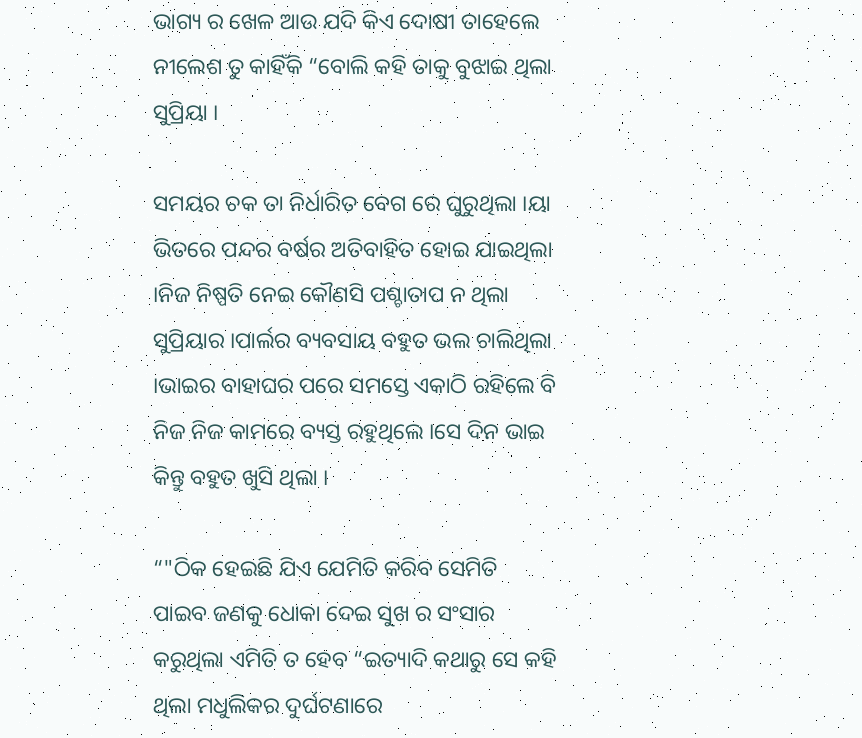ଭାଗ୍ୟ ର ଖେଳ ଆଉ ଯଦି କିଏ ଦୋଷୀ ତାହେଲେ ନୀଲେଶ ତୁ କାହିଁକି “ବୋଲି କହି ତାକୁ ବୁଝାଇ ଥିଲା ସୁପ୍ରିୟା ।

ସମୟର ଚକ ତା ନିର୍ଧାରିତ ବେଗ ରେ ଘୁରୁଥିଲା ।ୟା ଭିତରେ ପନ୍ଦର ବର୍ଷର ଅତିବାହିତ ହୋଇ ଯାଇଥିଲା ।ନିଜ ନିଷ୍ପତି ନେଇ କୌଣସି ପଶ୍ଚାତାପ ନ ଥିଲା ସୁପ୍ରିୟାର ।ପାର୍ଲର ବ୍ୟବସାୟ ବହୁତ ଭଲ ଚାଲିଥିଲା ।ଭାଇର ବାହାଘର ପରେ ସମସ୍ତେ ଏକାଠି ରହିଲେ ବି ନିଜ ନିଜ କାମରେ ବ୍ୟସ୍ତ ରହୁଥିଲେ ।ସେ ଦିନ ଭାଇ କିନ୍ତୁ ବହୁତ ଖୁସି ଥିଲା ।

“"ଠିକ ହେଇଛି ଯିଏ ଯେମିତି କରିବ ସେମିତି ପାଇବ ଜଣକୁ ଧୋକା ଦେଇ ସୁଖ ର ସଂସାର କରୁଥିଲା ଏମିତି ତ ହେବ “ଇତ୍ୟାଦି କଥାରୁ ସେ କହି ଥିଲା ମଧୁଲିକର ଦୁର୍ଘଟଣାରେ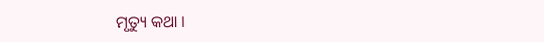ମୃତ୍ୟୁ କଥା ।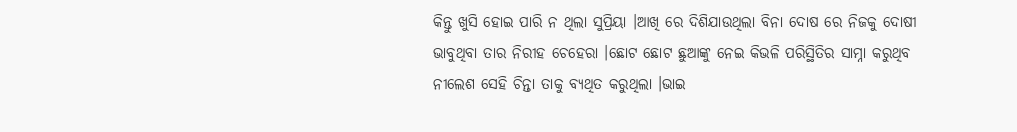କିନ୍ତୁ ଖୁସି ହୋଇ ପାରି ନ ଥିଲା ସୁପ୍ରିୟା ।ଆଖି ରେ ଦିଶିଯାଉଥିଲା ବିନା ଦୋଷ ରେ ନିଜକୁ ଦୋଷୀ ଭାବୁଥିବା ତାର ନିରୀହ ଚେହେରା ।ଛୋଟ ଛୋଟ ଛୁଆଙ୍କୁ ନେଇ କିଭଳି ପରିସ୍ଥିତିର ସାମ୍ନା କରୁଥିବ ନୀଲେଶ ସେହି ଚିନ୍ତା ତାକୁ ବ୍ୟଥିତ କରୁଥିଲା ।ଭାଇ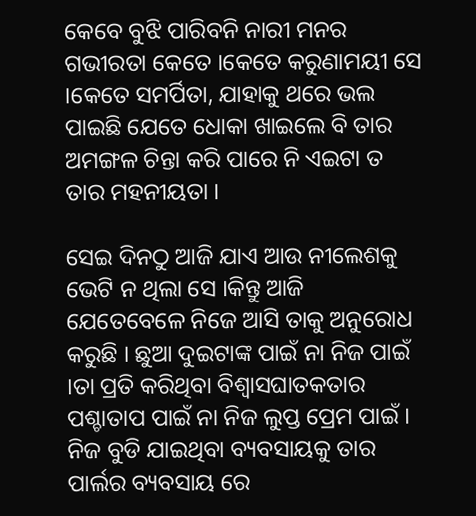କେବେ ବୁଝି ପାରିବନି ନାରୀ ମନର ଗଭୀରତା କେତେ ।କେତେ କରୁଣାମୟୀ ସେ ।କେତେ ସମର୍ପିତା, ଯାହାକୁ ଥରେ ଭଲ ପାଇଛି ଯେତେ ଧୋକା ଖାଇଲେ ବି ତାର ଅମଙ୍ଗଳ ଚିନ୍ତା କରି ପାରେ ନି ଏଇଟା ତ ତାର ମହନୀୟତା ।

ସେଇ ଦିନଠୁ ଆଜି ଯାଏ ଆଉ ନୀଲେଶକୁ ଭେଟି ନ ଥିଲା ସେ ।କିନ୍ତୁ ଆଜି ଯେତେବେଳେ ନିଜେ ଆସି ତାକୁ ଅନୁରୋଧ କରୁଛି । ଛୁଆ ଦୁଇଟାଙ୍କ ପାଇଁ ନା ନିଜ ପାଇଁ ।ତା ପ୍ରତି କରିଥିବା ବିଶ୍ୱାସଘାତକତାର ପଶ୍ଚାତାପ ପାଇଁ ନା ନିଜ ଲୁପ୍ତ ପ୍ରେମ ପାଇଁ । ନିଜ ବୁଡି ଯାଇଥିବା ବ୍ୟବସାୟକୁ ତାର ପାର୍ଲର ବ୍ୟବସାୟ ରେ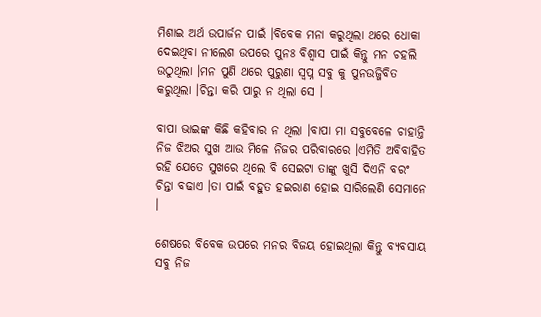ମିଶାଇ ଅର୍ଥ ଉପାର୍ଜନ ପାଇଁ ।ବିବେକ ମନା କରୁଥିଲା ଥରେ ଧୋକା ଦେଇଥିବା ନୀଲେଶ ଉପରେ ପୁନଃ ବିଶ୍ୱାସ ପାଇଁ କିନ୍ତୁ ମନ ଚହଲି ଉଠୁଥିଲା ।ମନ ପୁଣି ଥରେ ପୁରୁଣା ସ୍ବପ୍ନ ସବୁ କୁ ପୁନଉଜ୍ଜିବିତ କରୁଥିଲା ।ଚିନ୍ତା କରି ପାରୁ ନ ଥିଲା ସେ ।

ବାପା ଭାଇଙ୍କ କିଛି କହିବାର ନ ଥିଲା ।ବାପା ମା ସବୁବେଳେ ଚାହାନ୍ତି ନିଜ ଝିଅର ସୁଖ ଆଉ ମିଳେ ନିଜର ପରିବାରରେ ।ଏମିତି ଅବିବାହିତ ରହି ଯେତେ ସୁଖରେ ଥିଲେ ବି ସେଇଟା ତାଙ୍କୁ ଖୁସି ଦିଏନି ବରଂ ଚିନ୍ତା ବଢାଏ ।ତା ପାଇଁ ବହୁତ ହଇରାଣ ହୋଇ ସାରିଲେଣି ସେମାନେ ।

ଶେଷରେ ବିବେକ ଉପରେ ମନର ବିଜୟ ହୋଇଥିଲା କିନ୍ତୁ ବ୍ୟବସାୟ ସବୁ ନିଜ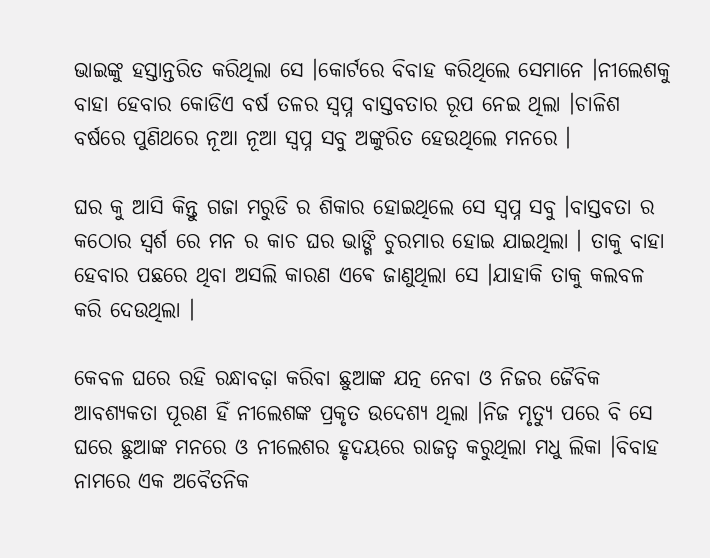ଭାଇଙ୍କୁ ହସ୍ତାନ୍ତରିତ କରିଥିଲା ସେ ।କୋର୍ଟରେ ବିବାହ କରିଥିଲେ ସେମାନେ ।ନୀଲେଶକୁ ବାହା ହେବାର କୋଡିଏ ବର୍ଷ ତଳର ସ୍ବପ୍ନ ବାସ୍ତବତାର ରୂପ ନେଇ ଥିଲା ।ଚାଳିଶ ବର୍ଷରେ ପୁଣିଥରେ ନୂଆ ନୂଆ ସ୍ବପ୍ନ ସବୁ ଅଙ୍କୁରିତ ହେଉଥିଲେ ମନରେ ।

ଘର କୁ ଆସି କିନ୍ତୁ ଗଜା ମରୁଡି ର ଶିକାର ହୋଇଥିଲେ ସେ ସ୍ବପ୍ନ ସବୁ ।ବାସ୍ତବତା ର କଠୋର ସ୍ବର୍ଶ ରେ ମନ ର କାଚ ଘର ଭାଙ୍ଗି ଚୁରମାର ହୋଇ ଯାଇଥିଲା । ତାକୁ ବାହା ହେବାର ପଛରେ ଥିବା ଅସଲି କାରଣ ଏଵେ ଜାଣୁଥିଲା ସେ ।ଯାହାକି ତାକୁ କଲବଳ କରି ଦେଉଥିଲା ।

କେବଳ ଘରେ ରହି ରନ୍ଧାବଢ଼ା କରିବା ଛୁଆଙ୍କ ଯତ୍ନ ନେବା ଓ ନିଜର ଜୈବିକ ଆବଶ୍ୟକତା ପୂରଣ ହିଁ ନୀଲେଶଙ୍କ ପ୍ରକୃତ ଉଦେଶ୍ୟ ଥିଲା ।ନିଜ ମୃତ୍ୟୁ ପରେ ବି ସେ ଘରେ ଛୁଆଙ୍କ ମନରେ ଓ ନୀଲେଶର ହୃଦୟରେ ରାଜତ୍ୱ କରୁଥିଲା ମଧୁ ଲିକା ।ବିବାହ ନାମରେ ଏକ ଅବୈତନିକ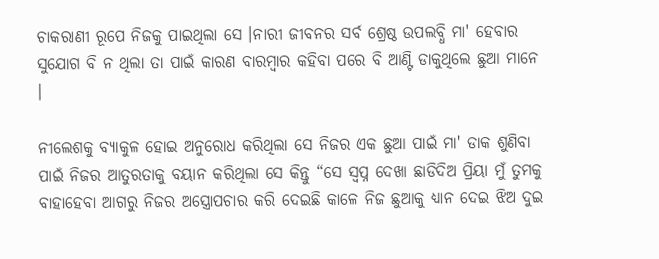ଚାକରାଣୀ ରୂପେ ନିଜକୁ ପାଇଥିଲା ସେ ।ନାରୀ ଜୀବନର ସର୍ବ ଶ୍ରେଷ୍ଠ ଉପଲବ୍ଧି ମା' ହେବାର ସୁଯୋଗ ବି ନ ଥିଲା ତା ପାଇଁ କାରଣ ବାରମ୍ବାର କହିବା ପରେ ବି ଆଣ୍ଟି ଡାକୁଥିଲେ ଛୁଆ ମାନେ ।

ନୀଲେଶକୁ ବ୍ୟାକୁଳ ହୋଇ ଅନୁରୋଧ କରିଥିଲା ସେ ନିଜର ଏକ ଛୁଆ ପାଇଁ ମା' ଡାକ ଶୁଣିବା ପାଇଁ ନିଜର ଆତୁରତାକୁ ବୟାନ କରିଥିଲା ସେ କିନ୍ତୁ “ସେ ସ୍ବପ୍ନ ଦେଖା ଛାଡିଦିଅ ପ୍ରିୟା ମୁଁ ତୁମକୁ ବାହାହେବା ଆଗରୁ ନିଜର ଅସ୍ତ୍ରୋପଚାର କରି ଦେଇଛି କାଳେ ନିଜ ଛୁଆକୁ ଧ୍ୟାନ ଦେଇ ଝିଅ ଦୁଇ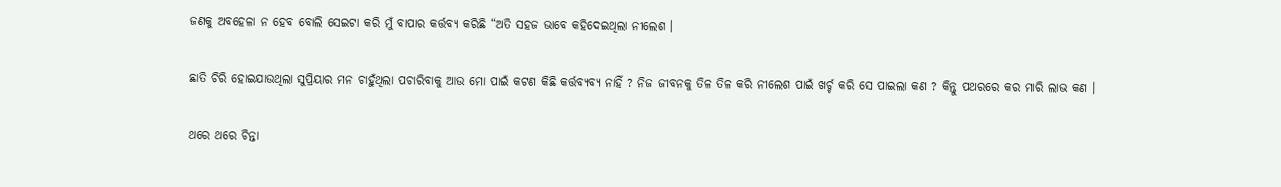ଜଣକୁ ଅବହେଳା ନ ହେବ ବୋଲି ସେଇଟା କରି ମୁଁ ବାପାର କର୍ତ୍ତବ୍ୟ କରିଛି “ଅତି ସହଜ ଭାବେ କହିଦେଇଥିଲା ନୀଲେଶ ।

ଛାତି ଚିରି ହୋଇଯାଉଥିଲା ସୁପ୍ରିୟାର ମନ ଚାହୁଁଥିଲା ପଚାରିବାକୁ ଆଉ ମୋ ପାଇଁ କଟଣ କିଛି କର୍ତ୍ତବ୍ୟବ୍ୟ ନାହିଁ ? ନିଜ ଜୀବନକୁ ତିଳ ତିଳ କରି ନୀଲେଶ ପାଇଁ ଖର୍ଚ୍ଚ କରି ସେ ପାଇଲା କଣ ? କିନ୍ତୁ ପଥରରେ କର ମାରି ଲାଭ କଣ ।

ଥରେ ଥରେ ଚିନ୍ତା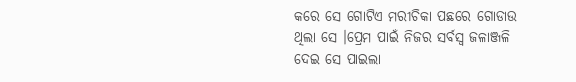କରେ ସେ ଗୋଟିଏ ମରୀଚିକା ପଛରେ ଗୋଡାଉ ଥିଲା ସେ ।ପ୍ରେମ ପାଇଁ ନିଜର ସର୍ବସ୍ୱ ଜଳାଞ୍ଜଳି ଦେଇ ସେ ପାଇଲା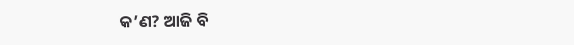କ’ଣ? ଆଜି ବି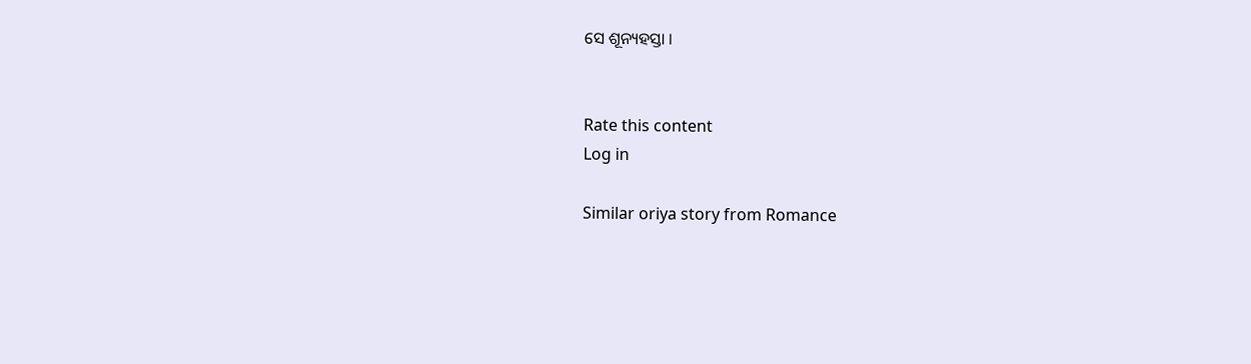ସେ ଶୂନ୍ୟହସ୍ତା ।


Rate this content
Log in

Similar oriya story from Romance